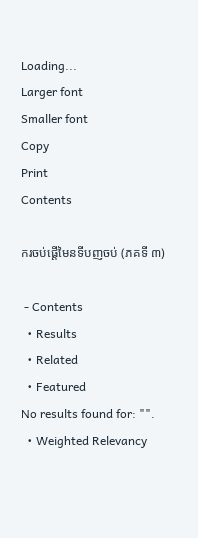Loading...
Larger font
Smaller font
Copy
Print
Contents

ករចប់ផ្តើមៃនទីបញចប់ (ភគទី ៣)

 - Contents
  • Results
  • Related
  • Featured
No results found for: "".
  • Weighted Relevancy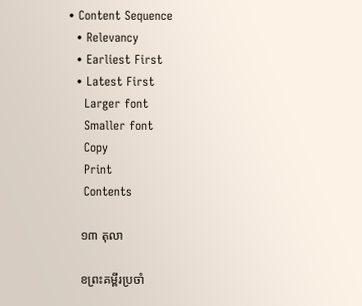• Content Sequence
  • Relevancy
  • Earliest First
  • Latest First
    Larger font
    Smaller font
    Copy
    Print
    Contents

    ១៣ តុលា

    ខព្រះគម្ពីរប្រចាំ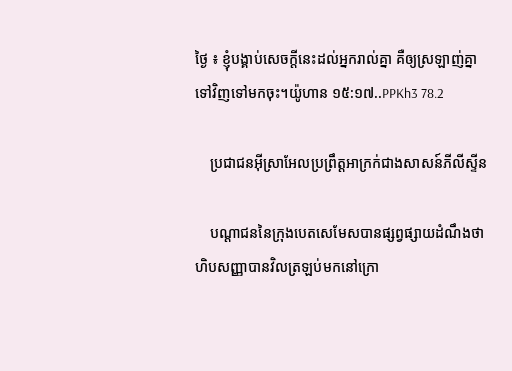ថ្ងៃ ៖ ខ្ញុំបង្គាប់សេចក្តីនេះដល់អ្នករាល់គ្នា គឺឲ្យស្រឡាញ់គ្នាទៅវិញទៅមកចុះ។យ៉ូហាន ១៥:១៧..PPKh3 78.2

    ប្រជាជនអ៊ីស្រាអែលប្រព្រឹត្តអាក្រក់ជាងសាសន៍ភីលីស្ទីន

    បណ្តាជននៃក្រុងបេតសេមែសបានផ្សព្វផ្សាយដំណឹងថា ហិបសញ្ញាបានវិលត្រឡប់មកនៅក្រោ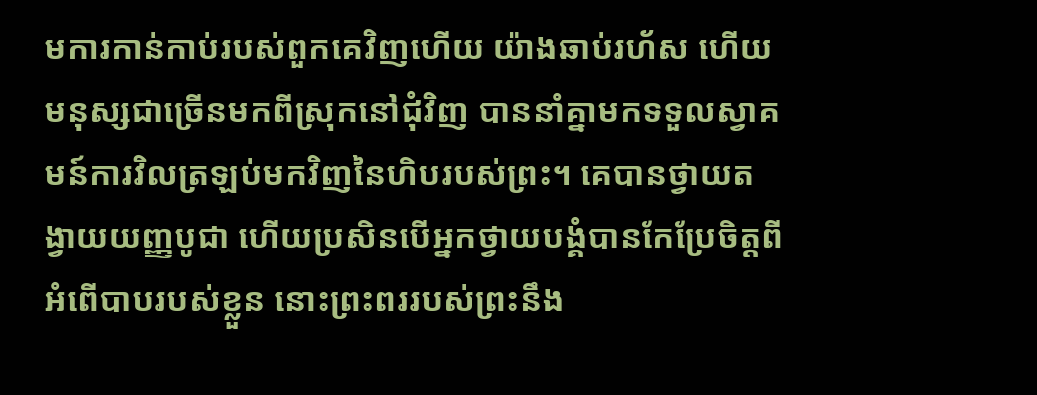មការកាន់កាប់របស់ពួកគេវិញហើយ យ៉ាងឆាប់រហ័ស ហើយមនុស្សជាច្រើនមកពីស្រុកនៅជុំវិញ បាននាំគ្នាមកទទួលស្វាគមន៍ការវិលត្រឡប់មកវិញនៃហិបរបស់ព្រះ។ គេបានថ្វាយតង្វាយយញ្ញបូជា ហើយប្រសិនបើអ្នកថ្វាយបង្គំបានកែប្រែចិត្តពីអំពើបាបរបស់ខ្លួន នោះព្រះពររបស់ព្រះនឹង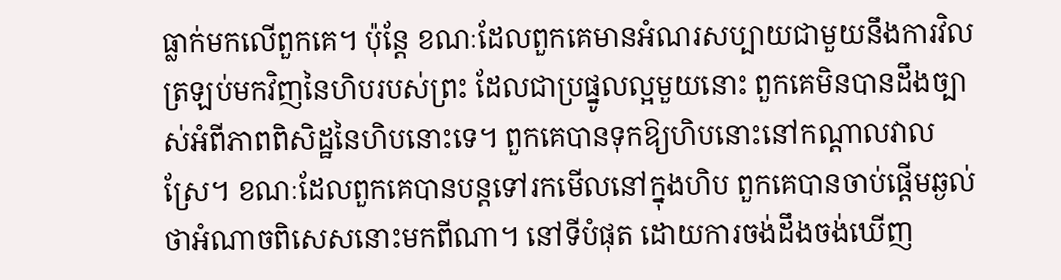ធ្លាក់មកលើពួកគេ។ ប៉ុន្តែ ខណៈដែលពួកគេមានអំណរសប្បាយជាមួយនឹងការវិលត្រឡប់មកវិញនៃហិបរបស់ព្រះ ដែលជាប្រផ្នូលល្អមួយនោះ ពួកគេមិនបានដឹងច្បាស់អំពីភាពពិសិដ្ឋនៃហិបនោះទេ។ ពួកគេបានទុកឱ្យហិបនោះនៅកណ្តាលវាលស្រែ។ ខណៈដែលពួកគេបានបន្តទៅរកមើលនៅក្នុងហិប ពួកគេបានចាប់ផ្តើមឆ្ងល់ថាអំណាចពិសេសនោះមកពីណា។ នៅទីបំផុត ដោយការចង់ដឹងចង់ឃើញ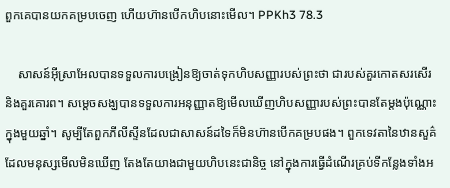ពួកគេបានយកគម្របចេញ ហើយហ៊ានបើកហិបនោះមើល។ PPKh3 78.3

    សាសន៍អ៊ីស្រាអែលបានទទួលការបង្រៀនឱ្យចាត់ទុកហិបសញ្ញារបស់ព្រះថា ជារបស់គួរកោតសរសើរនិងគួរគោរព។ សម្តេចសង្ឃបានទទួលការអនុញ្ញាតឱ្យមើលឃើញហិបសញ្ញារបស់ព្រះបានតែម្តងប៉ុណ្ណោះ ក្នុងមួយឆ្នាំ។ សូម្បីតែពួកភីលីស្ទីនដែលជាសាសន៍ដទៃក៏មិនហ៊ានបើកគម្របផង។ ពួកទេវតានៃឋានសួគ៌ ដែលមនុស្សមើលមិនឃើញ តែងតែយាងជាមួយហិបនេះជានិច្ច នៅក្នុងការធ្វើដំណើរគ្រប់ទីកន្លែងទាំងអ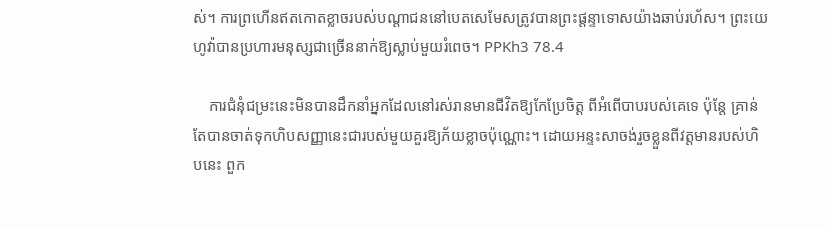ស់។ ការព្រហើនឥតកោតខ្លាចរបស់បណ្តាជននៅបេតសេមែសត្រូវបានព្រះផ្តន្ទាទោសយ៉ាងឆាប់រហ័ស។ ព្រះយេហូវ៉ាបានប្រហារមនុស្សជាច្រើននាក់ឱ្យស្លាប់មួយរំពេច។ PPKh3 78.4

    ការជំនុំជម្រះនេះមិនបានដឹកនាំអ្នកដែលនៅរស់រានមានជីវិតឱ្យកែប្រែចិត្ត ពីអំពើបាបរបស់គេទេ ប៉ុន្តែ គ្រាន់តែបានចាត់ទុកហិបសញ្ញានេះជារបស់មួយគួរឱ្យភ័យខ្លាចប៉ុណ្ណោះ។ ដោយអន្ទះសាចង់រួចខ្លួនពីវត្តមានរបស់ហិបនេះ ពួក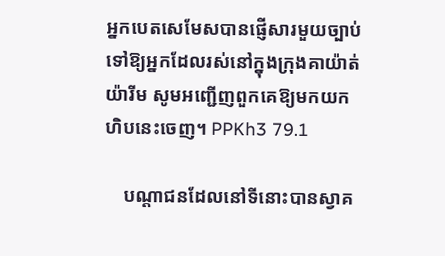អ្នកបេតសេមែសបានផ្ញើសារមួយច្បាប់ទៅឱ្យអ្នកដែលរស់នៅក្នុងក្រុងគាយ៉ាត់ យ៉ារីម សូមអញ្ជើញពួកគេឱ្យមកយកហិបនេះចេញ។ PPKh3 79.1

    បណ្តាជនដែលនៅទីនោះបានស្វាគ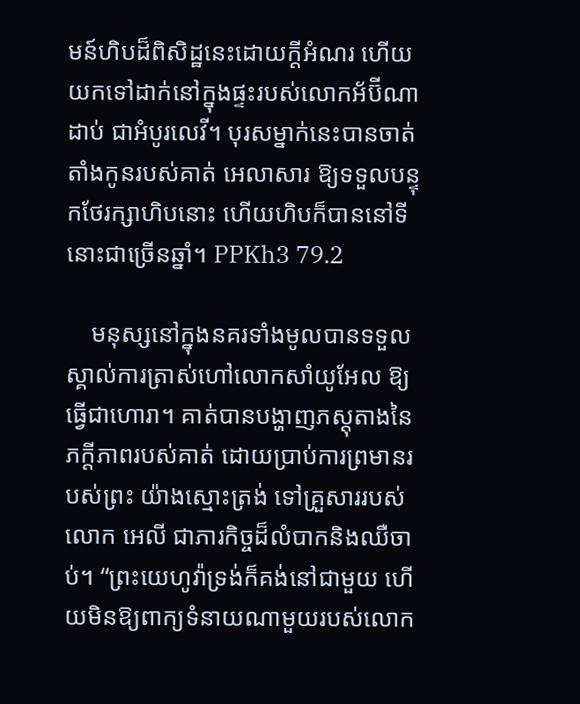មន៍ហិបដ៏ពិសិដ្ឋនេះដោយក្ដីអំណរ ហើយ យកទៅដាក់នៅក្នុងផ្ទះរបស់លោកអ័ប៊ីណាដាប់ ជាអំបូរលេវី។ បុរសម្នាក់នេះបានចាត់តាំងកូនរបស់គាត់ អេលាសារ ឱ្យទទួលបន្ទុកថែរក្សាហិបនោះ ហើយហិបក៏បាននៅទីនោះជាច្រើនឆ្នាំ។ PPKh3 79.2

    មនុស្សនៅក្នុងនគរទាំងមូលបានទទួលស្គាល់ការត្រាស់ហៅលោកសាំយូអែល ឱ្យធ្វើជាហោរា។ គាត់បានបង្ហាញភស្ដុតាងនៃភក្ដីភាពរបស់គាត់ ដោយប្រាប់ការព្រមានរបស់ព្រះ យ៉ាងស្មោះត្រង់ ទៅគ្រួសាររបស់លោក អេលី ជាភារកិច្ចដ៏លំបាកនិងឈឺចាប់។ “ព្រះយេហូវ៉ាទ្រង់ក៏គង់នៅជាមួយ ហើយមិនឱ្យពាក្យទំនាយណាមួយរបស់លោក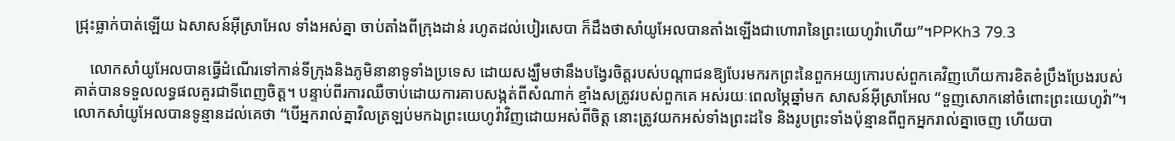ជ្រុះធ្លាក់បាត់ឡើយ ឯសាសន៍អ៊ីស្រាអែល ទាំងអស់គ្នា ចាប់តាំងពីក្រុងដាន់ រហូតដល់បៀរសេបា ក៏ដឹងថាសាំយូអែលបានតាំងឡើងជាហោរានៃព្រះយេហូវ៉ាហើយ”។PPKh3 79.3

    លោកសាំយូអែលបានធ្វើដំណើរទៅកាន់ទីក្រុងនិងភូមិនានាទូទាំងប្រទេស ដោយសង្ឃឹមថានឹងបង្វែរចិត្តរបស់បណ្តាជនឱ្យបែរមករកព្រះនៃពួកអយ្យកោរបស់ពួកគេវិញហើយការខិតខំប្រឹងប្រែងរបស់គាត់បានទទួលលទ្ធផលគួរជាទីពេញចិត្ត។ បន្ទាប់ពីរការឈឺចាប់ដោយការគាបសង្កត់ពីសំណាក់ ខ្មាំងសត្រូវរបស់ពួកគេ អស់រយៈពេលម្ភៃឆ្នាំមក សាសន៍អ៊ីស្រាអែល “ទួញសោកនៅចំពោះព្រះយេហូវ៉ា”។ លោកសាំយូអែលបានទូន្មានដល់គេថា “បើអ្នករាល់គ្នាវិលត្រឡប់មកឯព្រះយេហូវ៉ាវិញដោយអស់ពីចិត្ត នោះត្រូវយកអស់ទាំងព្រះដទៃ និងរូបព្រះទាំងប៉ុន្មានពីពួកអ្នករាល់គ្នាចេញ ហើយបា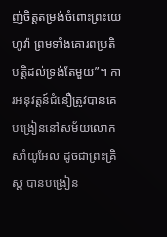ញ់ចិត្តតម្រង់ចំពោះព្រះយេហូវ៉ា ព្រមទាំងគោរពប្រតិបត្តិដល់ទ្រង់តែមួយ”។ ការអនុវត្តន៍ជំនឿត្រូវបានគេបង្រៀននៅសម័យលោកសាំយូអែល ដូចជាព្រះគ្រិស្ត បានបង្រៀន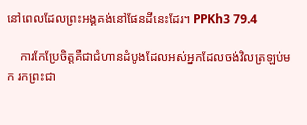នៅពេលដែលព្រះអង្គគង់នៅផែនដីនេះដែរ។ PPKh3 79.4

    ការកែប្រែចិត្តគឺជាជំហានដំបូងដែលអស់អ្នកដែលចង់វិលត្រឡប់មក រកព្រះជា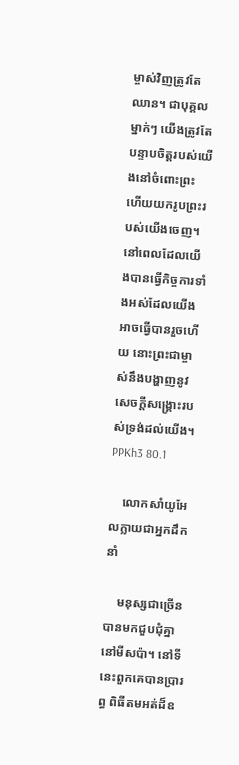ម្ចាស់វិញត្រូវតែឈាន។ ជាបុគ្គលម្នាក់ៗ យើងត្រូវតែបន្ទាបចិត្តរបស់យើងនៅចំពោះព្រះ ហើយយករូបព្រះរបស់យើងចេញ។ នៅពេលដែលយើងបានធ្វើកិច្ចការទាំងអស់ដែលយើងអាចធ្វើបានរួចហើយ នោះព្រះជាម្ចាស់នឹងបង្ហាញនូវសេចក្ដីសង្រ្គោះរបស់ទ្រង់ដល់យើង។ PPKh3 80.1

    លោកសាំយូអែលក្លាយជាអ្នកដឹកនាំ

    មនុស្សជាច្រើនបានមកជួបជុំគ្នានៅមីសប៉ា។ នៅទីនេះពួកគេបានប្រារព្ធ ពិធីតមអត់ដ៏ឧ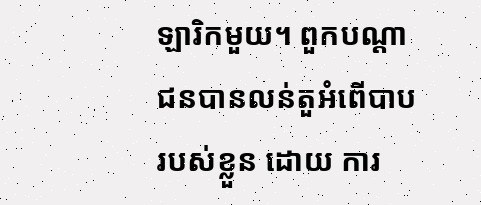ឡារិកមួយ។ ពួកបណ្តាជនបានលន់តួអំពើបាបរបស់ខ្លួន ដោយ ការ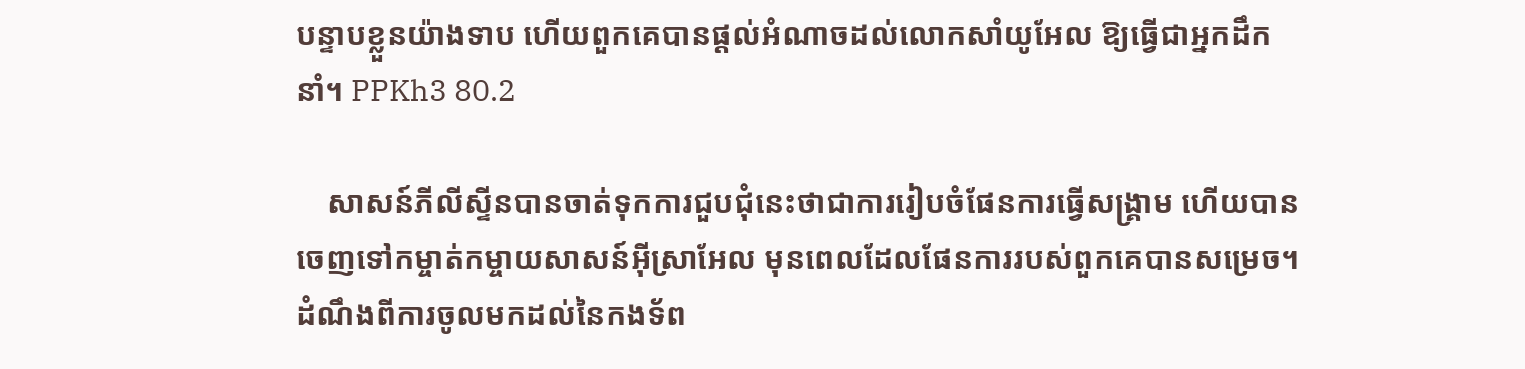បន្ទាបខ្លួនយ៉ាងទាប ហើយពួកគេបានផ្តល់អំណាចដល់លោកសាំយូអែល ឱ្យធ្វើជាអ្នកដឹកនាំ។ PPKh3 80.2

    សាសន៍ភីលីស្ទីនបានចាត់ទុកការជួបជុំនេះថាជាការរៀបចំផែនការធ្វើសង្រ្គាម ហើយបានចេញទៅកម្ចាត់កម្ចាយសាសន៍អ៊ីស្រាអែល មុនពេលដែលផែនការរបស់ពួកគេបានសម្រេច។ ដំណឹងពីការចូលមកដល់នៃកងទ័ព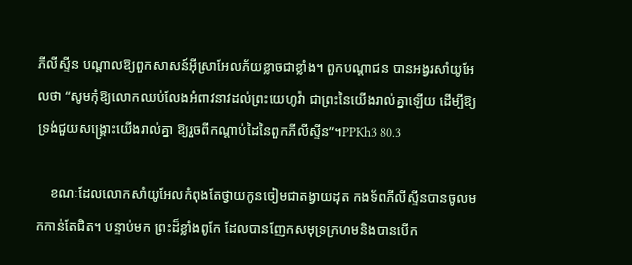ភីលីស្ទីន បណ្តាលឱ្យពួកសាសន៍អ៊ីស្រាអែលភ័យខ្លាចជាខ្លាំង។ ពួកបណ្តាជន បានអង្វរសាំយូអែលថា “សូមកុំឱ្យលោកឈប់លែងអំពាវនាវដល់ព្រះយេហូវ៉ា ជាព្រះនៃយើងរាល់គ្នាឡើយ ដើម្បីឱ្យទ្រង់ជួយសង្គ្រោះយើងរាល់គ្នា ឱ្យរួចពីកណ្តាប់ដៃនៃពួកភីលីស្ទីន”។PPKh3 80.3

    ខណៈដែលលោកសាំយូអែលកំពុងតែថ្វាយកូនចៀមជាតង្វាយដុត កងទ័ពភីលីស្ទីនបានចូលមកកាន់តែជិត។ បន្ទាប់មក ព្រះដ៏ខ្លាំងពូកែ ដែលបានញែកសមុទ្រក្រហមនិងបានបើក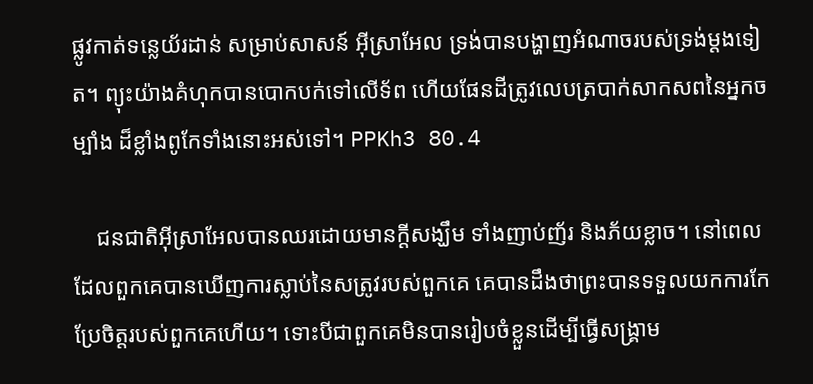ផ្លូវកាត់ទន្លេយ័រដាន់ សម្រាប់សាសន៍ អ៊ីស្រាអែល ទ្រង់បានបង្ហាញអំណាចរបស់ទ្រង់ម្តងទៀត។ ព្យុះយ៉ាងគំហុកបានបោកបក់ទៅលើទ័ព ហើយផែនដីត្រូវលេបត្របាក់សាកសពនៃអ្នកចម្បាំង ដ៏ខ្លាំងពូកែទាំងនោះអស់ទៅ។ PPKh3 80.4

    ជនជាតិអ៊ីស្រាអែលបានឈរដោយមានក្តីសង្ឃឹម ទាំងញាប់ញ័រ និងភ័យខ្លាច។ នៅពេលដែលពួកគេបានឃើញការស្លាប់នៃសត្រូវរបស់ពួកគេ គេបានដឹងថាព្រះបានទទួលយកការកែប្រែចិត្តរបស់ពួកគេហើយ។ ទោះបីជាពួកគេមិនបានរៀបចំខ្លួនដើម្បីធ្វើសង្គ្រាម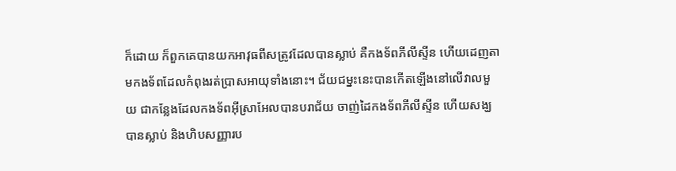ក៏ដោយ ក៏ពួកគេបានយកអាវុធពីសត្រូវដែលបានស្លាប់ គឺកងទ័ពភីលីស្ទីន ហើយដេញតាមកងទ័ពដែលកំពុងរត់ប្រាសអាយុទាំងនោះ។ ជ័យជម្នះនេះបានកើតឡើងនៅលើវាលមួយ ជាកន្លែងដែលកងទ័ពអ៊ីស្រាអែលបានបរាជ័យ ចាញ់ដៃកងទ័ពភីលីស្ទីន ហើយសង្ឃបានស្លាប់ និងហិបសញ្ញារប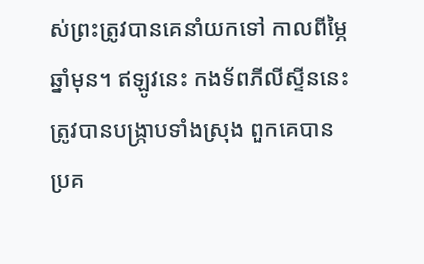ស់ព្រះត្រូវបានគេនាំយកទៅ កាលពីម្ភៃឆ្នាំមុន។ ឥឡូវនេះ កងទ័ពភីលីស្ទីននេះត្រូវបានបង្ក្រាបទាំងស្រុង ពួកគេបានប្រគ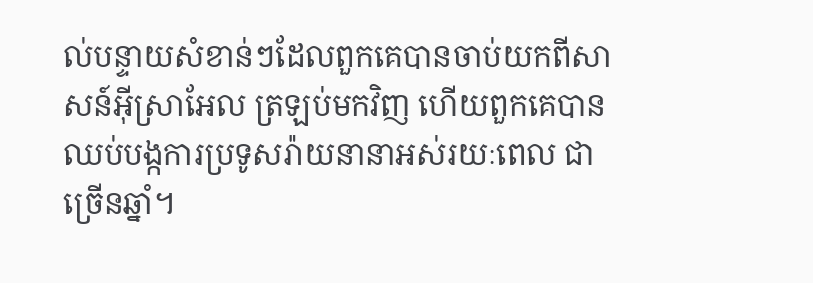ល់បន្ទាយសំខាន់ៗដែលពួកគេបានចាប់យកពីសាសន៍អ៊ីស្រាអែល ត្រឡប់មកវិញ ហើយពួកគេបានឈប់បង្កការប្រទូសរ៉ាយនានាអស់រយៈពេល ជាច្រើនឆ្នាំ។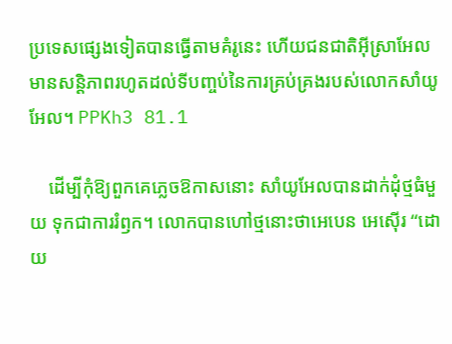ប្រទេសផ្សេងទៀតបានធ្វើតាមគំរូនេះ ហើយជនជាតិអ៊ីស្រាអែល មានសន្ដិភាពរហូតដល់ទីបញ្ចប់នៃការគ្រប់គ្រងរបស់លោកសាំយូអែល។ PPKh3 81.1

    ដើម្បីកុំឱ្យពួកគេភ្លេចឱកាសនោះ សាំយូអែលបានដាក់ដុំថ្មធំមួយ ទុកជាការរំឭក។ លោកបានហៅថ្មនោះថាអេបេន អេស៊ើរ “ដោយ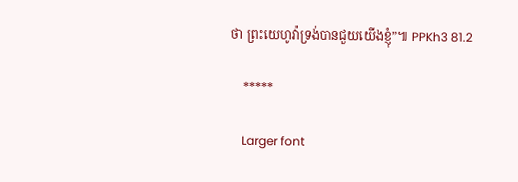ថា ព្រះយេហូវ៉ាទ្រង់បានជួយយើងខ្ញុំ”៕ PPKh3 81.2

    *****

    Larger font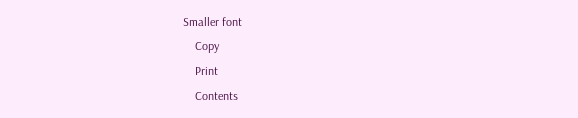Smaller font
    Copy
    Print
    Contents